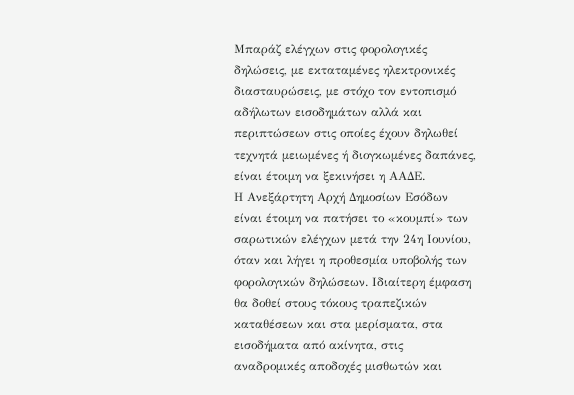Μπαράζ ελέγχων στις φορολογικές δηλώσεις, με εκταταμένες ηλεκτρονικές διασταυρώσεις, με στόχο τον εντοπισμό αδήλωτων εισοδημάτων αλλά και περιπτώσεων στις οποίες έχουν δηλωθεί τεχνητά μειωμένες ή διογκωμένες δαπάνες, είναι έτοιμη να ξεκινήσει η ΑΑΔΕ.
Η Ανεξάρτητη Αρχή Δημοσίων Εσόδων είναι έτοιμη να πατήσει το «κουμπί» των σαρωτικών ελέγχων μετά την 24η Ιουνίου, όταν και λήγει η προθεσμία υποβολής των φορολογικών δηλώσεων. Ιδιαίτερη έμφαση θα δοθεί στους τόκους τραπεζικών καταθέσεων και στα μερίσματα, στα εισοδήματα από ακίνητα, στις αναδρομικές αποδοχές μισθωτών και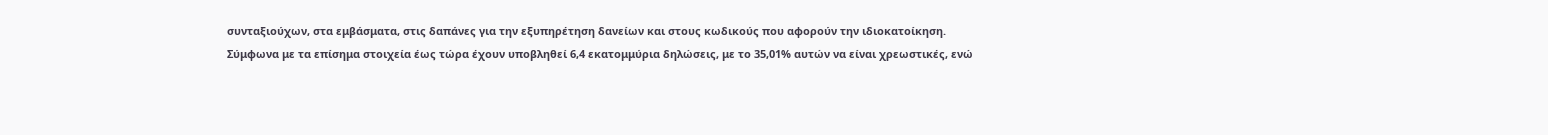συνταξιούχων, στα εμβάσματα, στις δαπάνες για την εξυπηρέτηση δανείων και στους κωδικούς που αφορούν την ιδιοκατοίκηση.
Σύμφωνα με τα επίσημα στοιχεία έως τώρα έχουν υποβληθεί 6,4 εκατομμύρια δηλώσεις, με το 35,01% αυτών να είναι χρεωστικές, ενώ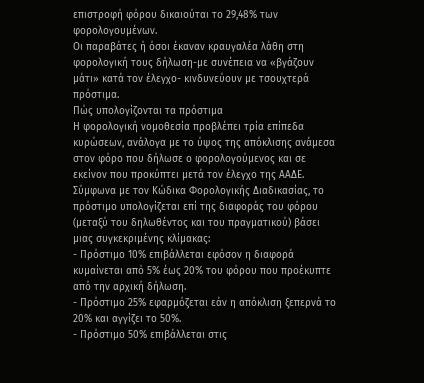επιστροφή φόρου δικαιούται το 29,48% των φορολογουμένων.
Οι παραβάτες ή όσοι έκαναν κραυγαλέα λάθη στη φορολογική τους δήλωση-με συνέπεια να «βγάζουν μάτι» κατά τον έλεγχο- κινδυνεύουν με τσουχτερά πρόστιμα.
Πώς υπολογίζονται τα πρόστιμα
Η φορολογική νομοθεσία προβλέπει τρία επίπεδα κυρώσεων, ανάλογα με το ύψος της απόκλισης ανάμεσα στον φόρο που δήλωσε ο φορολογούμενος και σε εκείνον που προκύπτει μετά τον έλεγχο της ΑΑΔΕ.
Σύμφωνα με τον Κώδικα Φορολογικής Διαδικασίας, το πρόστιμο υπολογίζεται επί της διαφοράς του φόρου (μεταξύ του δηλωθέντος και του πραγματικού) βάσει μιας συγκεκριμένης κλίμακας:
- Πρόστιμο 10% επιβάλλεται εφόσον η διαφορά κυμαίνεται από 5% έως 20% του φόρου που προέκυπτε από την αρχική δήλωση.
- Πρόστιμο 25% εφαρμόζεται εάν η απόκλιση ξεπερνά το 20% και αγγίζει το 50%.
- Πρόστιμο 50% επιβάλλεται στις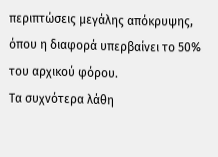περιπτώσεις μεγάλης απόκρυψης, όπου η διαφορά υπερβαίνει το 50% του αρχικού φόρου.
Τα συχνότερα λάθη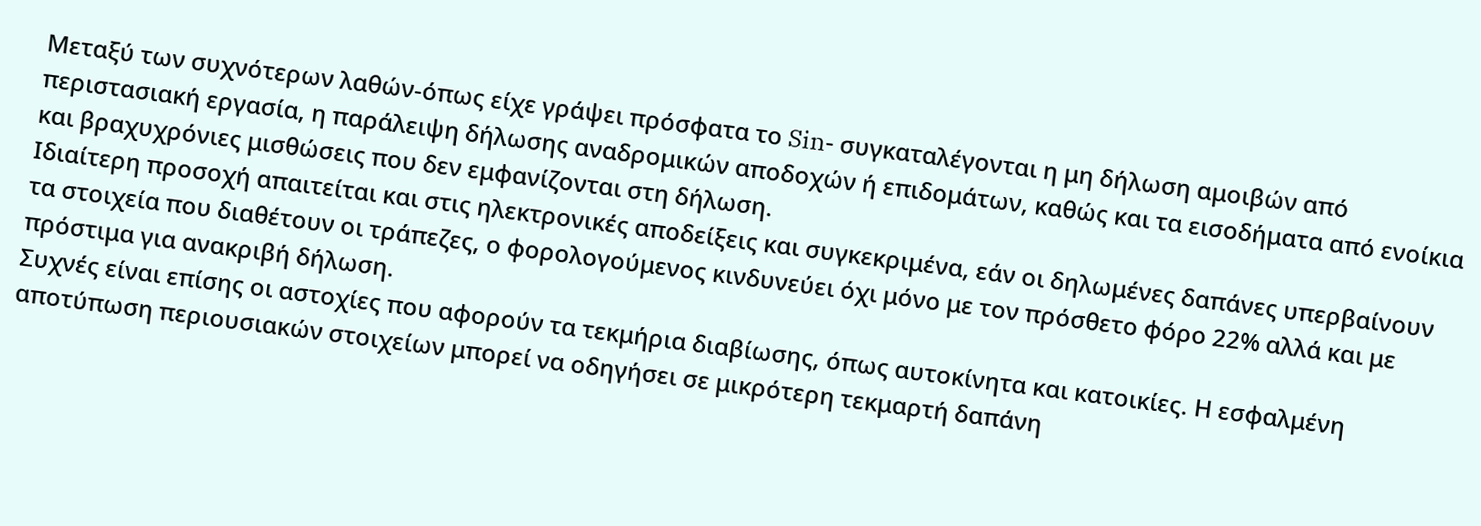Μεταξύ των συχνότερων λαθών-όπως είχε γράψει πρόσφατα το Sin- συγκαταλέγονται η μη δήλωση αμοιβών από περιστασιακή εργασία, η παράλειψη δήλωσης αναδρομικών αποδοχών ή επιδομάτων, καθώς και τα εισοδήματα από ενοίκια και βραχυχρόνιες μισθώσεις που δεν εμφανίζονται στη δήλωση.
Ιδιαίτερη προσοχή απαιτείται και στις ηλεκτρονικές αποδείξεις και συγκεκριμένα, εάν οι δηλωμένες δαπάνες υπερβαίνουν τα στοιχεία που διαθέτουν οι τράπεζες, ο φορολογούμενος κινδυνεύει όχι μόνο με τον πρόσθετο φόρο 22% αλλά και με πρόστιμα για ανακριβή δήλωση.
Συχνές είναι επίσης οι αστοχίες που αφορούν τα τεκμήρια διαβίωσης, όπως αυτοκίνητα και κατοικίες. Η εσφαλμένη αποτύπωση περιουσιακών στοιχείων μπορεί να οδηγήσει σε μικρότερη τεκμαρτή δαπάνη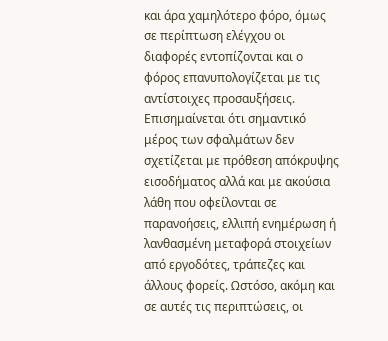και άρα χαμηλότερο φόρο, όμως σε περίπτωση ελέγχου οι διαφορές εντοπίζονται και ο φόρος επανυπολογίζεται με τις αντίστοιχες προσαυξήσεις.
Επισημαίνεται ότι σημαντικό μέρος των σφαλμάτων δεν σχετίζεται με πρόθεση απόκρυψης εισοδήματος αλλά και με ακούσια λάθη που οφείλονται σε παρανοήσεις, ελλιπή ενημέρωση ή λανθασμένη μεταφορά στοιχείων από εργοδότες, τράπεζες και άλλους φορείς. Ωστόσο, ακόμη και σε αυτές τις περιπτώσεις, οι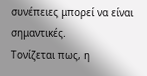συνέπειες μπορεί να είναι σημαντικές.
Τονίζεται πως, η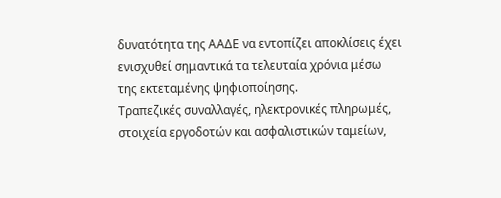δυνατότητα της ΑΑΔΕ να εντοπίζει αποκλίσεις έχει ενισχυθεί σημαντικά τα τελευταία χρόνια μέσω της εκτεταμένης ψηφιοποίησης.
Τραπεζικές συναλλαγές, ηλεκτρονικές πληρωμές, στοιχεία εργοδοτών και ασφαλιστικών ταμείων,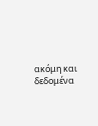ακόμη και δεδομένα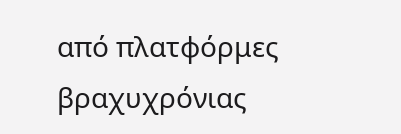από πλατφόρμες βραχυχρόνιας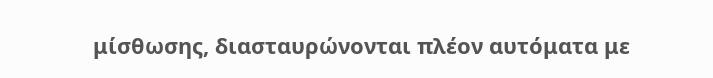μίσθωσης, διασταυρώνονται πλέον αυτόματα με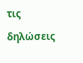τις δηλώσεις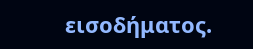εισοδήματος.